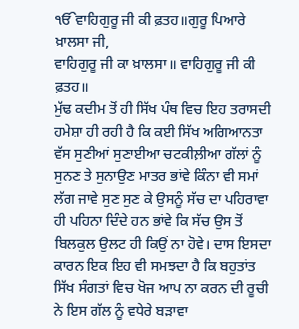ੴਵਾਹਿਗੁਰੂ ਜੀ ਕੀ ਫ਼ਤਹ॥ਗੁਰੂ ਪਿਆਰੇ ਖ਼ਾਲਸਾ ਜੀ,
ਵਾਹਿਗੁਰੂ ਜੀ ਕਾ ਖ਼ਾਲਸਾ॥ ਵਾਹਿਗੁਰੂ ਜੀ ਕੀ ਫ਼ਤਹ॥
ਮੁੱਢ ਕਦੀਮ ਤੋਂ ਹੀ ਸਿੱਖ ਪੰਥ ਵਿਚ ਇਹ ਤਰਾਸਦੀ ਹਮੇਸ਼ਾ ਹੀ ਰਹੀ ਹੈ ਕਿ ਕਈ ਸਿੱਖ ਅਗਿਆਨਤਾ ਵੱਸ ਸੁਣੀਆਂ ਸੁਣਾਈਆ ਚਟਕੀਲ਼ੀਆ ਗੱਲਾਂ ਨੂੰ ਸੁਨਣ ਤੇ ਸੁਨਾਉਣ ਮਾਤਰ ਭਾਂਵੇ ਕਿੰਨਾ ਵੀ ਸਮਾਂ ਲੱਗ ਜਾਵੇ ਸੁਣ ਸੁਣ ਕੇ ਉਸਨੂੰ ਸੱਚ ਦਾ ਪਹਿਰਾਵਾ ਹੀ ਪਹਿਨਾ ਦਿੰਦੇ ਹਨ ਭਾਂਵੇ ਕਿ ਸੱਚ ਉਸ ਤੋਂ ਬਿਲਕੁਲ ਉਲਟ ਹੀ ਕਿਉਂ ਨਾ ਹੋਵੇ। ਦਾਸ ਇਸਦਾ ਕਾਰਨ ਇਕ ਇਹ ਵੀ ਸਮਝਦਾ ਹੈ ਕਿ ਬਹੁਤਾਂਤ ਸਿੱਖ ਸੰਗਤਾਂ ਵਿਚ ਖੋਜ ਆਪ ਨਾ ਕਰਨ ਦੀ ਰੂਚੀ ਨੇ ਇਸ ਗੱਲ ਨੂੰ ਵਧੇਰੇ ਬੜਾਵਾ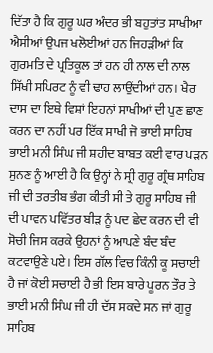ਦਿੱਤਾ ਹੈ ਕਿ ਗੁਰੂ ਘਰ ਅੰਦਰ ਭੀ ਬਹੁਤਾਂਤ ਸਾਖੀਆ ਐਸੀਆਂ ਉਪਜ ਖਲੋਈਆਂ ਹਨ ਜਿਹੜੀਆਂ ਕਿ ਗੁਰਮਤਿ ਦੇ ਪ੍ਰਤਿਕੂਲ ਤਾਂ ਹਨ ਹੀ ਨਾਲ ਦੀ ਨਾਲ ਸਿੱਖੀ ਸਪਿਰਟ ਨੂੰ ਵੀ ਢਾਹ ਲਾਉਂਦੀਆਂ ਹਨ। ਖੈਰ ਦਾਸ ਦਾ ਇਥੇ ਵਿਸ਼ਾਂ ਇਹਨਾਂ ਸਾਖੀਆਂ ਦੀ ਪੁਣ ਛਾਣ ਕਰਨ ਦਾ ਨਹੀਂ ਪਰ ਇੱਕ ਸਾਖੀ ਜੋ ਭਾਈ ਸਾਹਿਬ ਭਾਈ ਮਨੀ ਸਿੰਘ ਜੀ ਸ਼ਹੀਦ ਬਾਬਤ ਕਈ ਵਾਰ ਪੜਨ ਸੁਨਣ ਨੂੰ ਆਈ ਹੈ ਕਿ ਉਨ੍ਹਾਂ ਨੇ ਸ੍ਰੀ ਗੁਰੂ ਗ੍ਰੰਥ ਸਾਹਿਬ ਜੀ ਦੀ ਤਰਤੀਬ ਭੰਗ ਕੀਤੀ ਸੀ ਤੇ ਗੁਰੂ ਸਾਹਿਬ ਜੀ ਦੀ ਪਾਵਨ ਪਵਿੱਤਰ ਬੀੜ ਨੂੰ ਪਦ ਛੇਦ ਕਰਨ ਦੀ ਵੀ ਸੋਚੀ ਜਿਸ ਕਰਕੇ ਉਹਨਾਂ ਨੂੰ ਆਪਣੇ ਬੰਦ ਬੰਦ ਕਟਵਾਉਣੇ ਪਏ। ਇਸ ਗੱਲ ਵਿਚ ਕਿੰਨੀ ਕੂ ਸਚਾਈ ਹੈ ਜਾਂ ਕੋਈ ਸਚਾਈ ਹੈ ਭੀ ਇਸ ਬਾਰੇ ਪੂਰਨ ਤੌਰ ਤੇ ਭਾਈ ਮਨੀ ਸਿੰਘ ਜੀ ਹੀ ਦੱਸ ਸਕਦੇ ਸਨ ਜਾਂ ਗੁਰੂ ਸਾਹਿਬ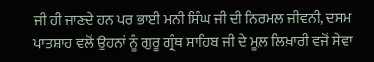ਜੀ ਹੀ ਜਾਣਦੇ ਹਨ ਪਰ ਭਾਈ ਮਨੀ ਸਿੰਘ ਜੀ ਦੀ ਨਿਰਮਲ ਜੀਵਨੀ, ਦਸਮ ਪਾਤਸ਼ਾਹ ਵਲੋਂ ਉਹਨਾਂ ਨੂੰ ਗੁਰੂ ਗ੍ਰੰਥ ਸਾਹਿਬ ਜੀ ਦੇ ਮੂਲ਼ ਲਿਖ਼ਾਰੀ ਵਜੋਂ ਸੇਵਾ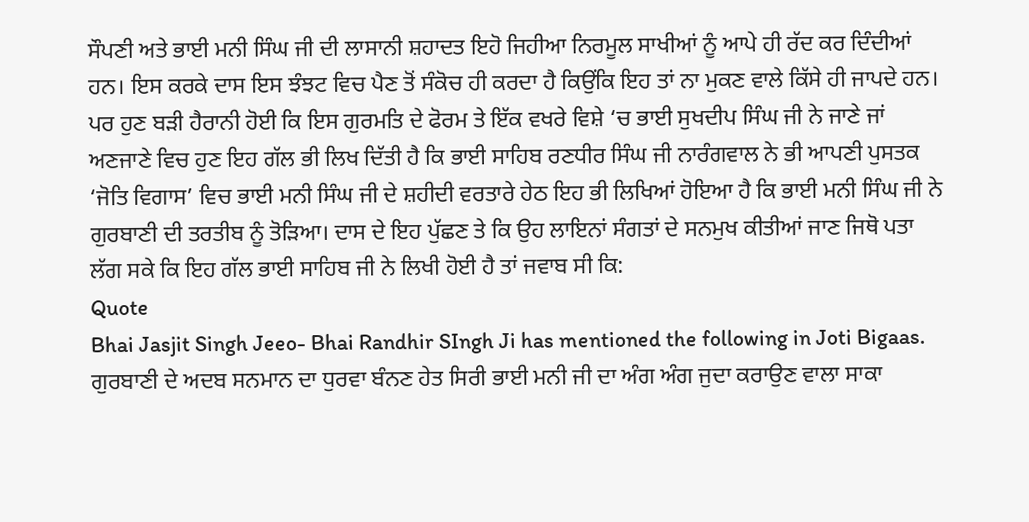ਸੌਪਣੀ ਅਤੇ ਭਾਈ ਮਨੀ ਸਿੰਘ ਜੀ ਦੀ ਲਾਸਾਨੀ ਸ਼ਹਾਦਤ ਇਹੋ ਜਿਹੀਆ ਨਿਰਮੂਲ ਸਾਖੀਆਂ ਨੂੰ ਆਪੇ ਹੀ ਰੱਦ ਕਰ ਦਿੰਦੀਆਂ ਹਨ। ਇਸ ਕਰਕੇ ਦਾਸ ਇਸ ਝੰਝਟ ਵਿਚ ਪੈਣ ਤੋਂ ਸੰਕੋਚ ਹੀ ਕਰਦਾ ਹੈ ਕਿਉਂਕਿ ਇਹ ਤਾਂ ਨਾ ਮੁਕਣ ਵਾਲੇ ਕਿੱਸੇ ਹੀ ਜਾਪਦੇ ਹਨ। ਪਰ ਹੁਣ ਬੜੀ ਹੈਰਾਨੀ ਹੋਈ ਕਿ ਇਸ ਗੁਰਮਤਿ ਦੇ ਫੋਰਮ ਤੇ ਇੱਕ ਵਖਰੇ ਵਿਸ਼ੇ ‘ਚ ਭਾਈ ਸੁਖਦੀਪ ਸਿੰਘ ਜੀ ਨੇ ਜਾਣੇ ਜਾਂ ਅਣਜਾਣੇ ਵਿਚ ਹੁਣ ਇਹ ਗੱਲ ਭੀ ਲਿਖ ਦਿੱਤੀ ਹੈ ਕਿ ਭਾਈ ਸਾਹਿਬ ਰਣਧੀਰ ਸਿੰਘ ਜੀ ਨਾਰੰਗਵਾਲ ਨੇ ਭੀ ਆਪਣੀ ਪੁਸਤਕ ‘ਜੋਤਿ ਵਿਗਾਸ’ ਵਿਚ ਭਾਈ ਮਨੀ ਸਿੰਘ ਜੀ ਦੇ ਸ਼ਹੀਦੀ ਵਰਤਾਰੇ ਹੇਠ ਇਹ ਭੀ ਲਿਖਿਆਂ ਹੋਇਆ ਹੈ ਕਿ ਭਾਈ ਮਨੀ ਸਿੰਘ ਜੀ ਨੇ ਗੁਰਬਾਣੀ ਦੀ ਤਰਤੀਬ ਨੂੰ ਤੋੜਿਆ। ਦਾਸ ਦੇ ਇਹ ਪੁੱਛਣ ਤੇ ਕਿ ਉਹ ਲਾਇਨਾਂ ਸੰਗਤਾਂ ਦੇ ਸਨਮੁਖ ਕੀਤੀਆਂ ਜਾਣ ਜਿਥੋ ਪਤਾ ਲੱਗ ਸਕੇ ਕਿ ਇਹ ਗੱਲ ਭਾਈ ਸਾਹਿਬ ਜੀ ਨੇ ਲਿਖੀ ਹੋਈ ਹੈ ਤਾਂ ਜਵਾਬ ਸੀ ਕਿ:
Quote
Bhai Jasjit Singh Jeeo- Bhai Randhir SIngh Ji has mentioned the following in Joti Bigaas.
ਗੁਰਬਾਣੀ ਦੇ ਅਦਬ ਸਨਮਾਨ ਦਾ ਧੁਰਵਾ ਬੰਨਣ ਹੇਤ ਸਿਰੀ ਭਾਈ ਮਨੀ ਜੀ ਦਾ ਅੰਗ ਅੰਗ ਜੁਦਾ ਕਰਾਉਣ ਵਾਲਾ ਸਾਕਾ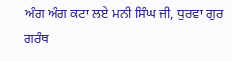ਅੰਗ ਅੰਗ ਕਟਾ ਲਏ ਮਨੀ ਸਿੰਘ ਜੀ, ਧੁਰਵਾ ਗੁਰ ਗਰੰਥ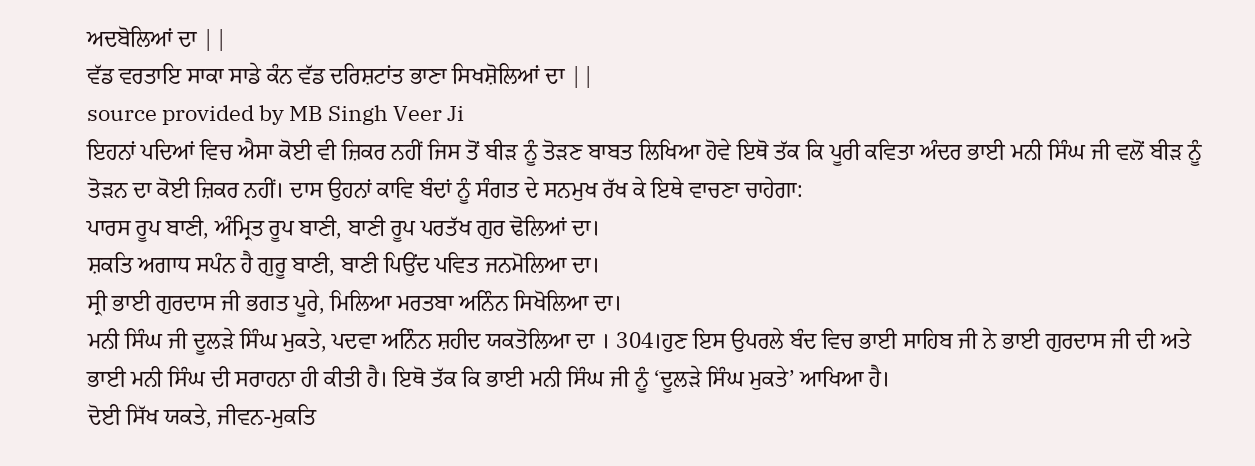ਅਦਬੋਲਿਆਂ ਦਾ ||
ਵੱਡ ਵਰਤਾਇ ਸਾਕਾ ਸਾਡੇ ਕੰਨ ਵੱਡ ਦਰਿਸ਼ਟਾਂਤ ਭਾਣਾ ਸਿਖਸ਼ੋਲਿਆਂ ਦਾ ||
source provided by MB Singh Veer Ji
ਇਹਨਾਂ ਪਦਿਆਂ ਵਿਚ ਐਸਾ ਕੋਈ ਵੀ ਜ਼ਿਕਰ ਨਹੀਂ ਜਿਸ ਤੋਂ ਬੀੜ ਨੂੰ ਤੋੜਣ ਬਾਬਤ ਲਿਖਿਆ ਹੋਵੇ ਇਥੋ ਤੱਕ ਕਿ ਪੂਰੀ ਕਵਿਤਾ ਅੰਦਰ ਭਾਈ ਮਨੀ ਸਿੰਘ ਜੀ ਵਲੋਂ ਬੀੜ ਨੂੰ ਤੋੜਨ ਦਾ ਕੋਈ ਜ਼ਿਕਰ ਨਹੀਂ। ਦਾਸ ਉਹਨਾਂ ਕਾਵਿ ਬੰਦਾਂ ਨੂੰ ਸੰਗਤ ਦੇ ਸਨਮੁਖ ਰੱਖ ਕੇ ਇਥੇ ਵਾਚਣਾ ਚਾਹੇਗਾ:
ਪਾਰਸ ਰੂਪ ਬਾਣੀ, ਅੰਮ੍ਰਿਤ ਰੂਪ ਬਾਣੀ, ਬਾਣੀ ਰੂਪ ਪਰਤੱਖ ਗੁਰ ਢੋਲਿਆਂ ਦਾ।
ਸ਼ਕਤਿ ਅਗਾਧ ਸਪੰਨ ਹੈ ਗੁਰੂ ਬਾਣੀ, ਬਾਣੀ ਪਿਉਂਦ ਪਵਿਤ ਜਨਮੋਲਿਆ ਦਾ।
ਸ੍ਰੀ ਭਾਈ ਗੁਰਦਾਸ ਜੀ ਭਗਤ ਪੂਰੇ, ਮਿਲਿਆ ਮਰਤਬਾ ਅਨਿੰਨ ਸਿਖੋਲਿਆ ਦਾ।
ਮਨੀ ਸਿੰਘ ਜੀ ਦੂਲੜੇ ਸਿੰਘ ਮੁਕਤੇ, ਪਦਵਾ ਅਨਿੰਨ ਸ਼ਹੀਦ ਯਕਤੋਲਿਆ ਦਾ । 304।ਹੁਣ ਇਸ ਉਪਰਲੇ ਬੰਦ ਵਿਚ ਭਾਈ ਸਾਹਿਬ ਜੀ ਨੇ ਭਾਈ ਗੁਰਦਾਸ ਜੀ ਦੀ ਅਤੇ ਭਾਈ ਮਨੀ ਸਿੰਘ ਦੀ ਸਰਾਹਨਾ ਹੀ ਕੀਤੀ ਹੈ। ਇਥੋ ਤੱਕ ਕਿ ਭਾਈ ਮਨੀ ਸਿੰਘ ਜੀ ਨੂੰ ‘ਦੂਲੜੇ ਸਿੰਘ ਮੁਕਤੇ’ ਆਖਿਆ ਹੈ।
ਦੋਈ ਸਿੱਖ ਯਕਤੇ, ਜੀਵਨ-ਮੁਕਤਿ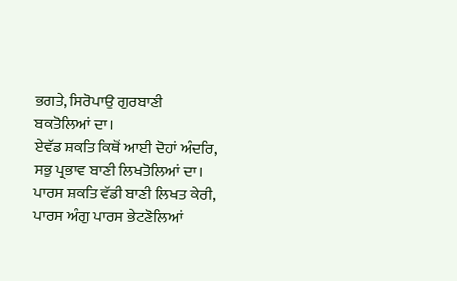ਭਗਤੇ, ਸਿਰੋਪਾਉ ਗੁਰਬਾਣੀ ਬਕਤੋਲਿਆਂ ਦਾ।
ਏਵੱਡ ਸ਼ਕਤਿ ਕਿਥੋਂ ਆਈ ਦੋਹਾਂ ਅੰਦਰਿ, ਸਭੁ ਪ੍ਰਭਾਵ ਬਾਣੀ ਲਿਖਤੋਲਿਆਂ ਦਾ।
ਪਾਰਸ ਸ਼ਕਤਿ ਵੱਡੀ ਬਾਣੀ ਲਿਖਤ ਕੇਰੀ, ਪਾਰਸ ਅੰਗੁ ਪਾਰਸ ਭੇਟਣੋਲਿਆਂ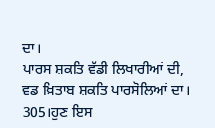ਦਾ।
ਪਾਰਸ ਸ਼ਕਤਿ ਵੱਡੀ ਲਿਖਾਰੀਆਂ ਦੀ, ਵਡ ਖ਼ਿਤਾਬ ਸ਼ਕਤਿ ਪਾਰਸੋਲਿਆਂ ਦਾ। 305।ਹੁਣ ਇਸ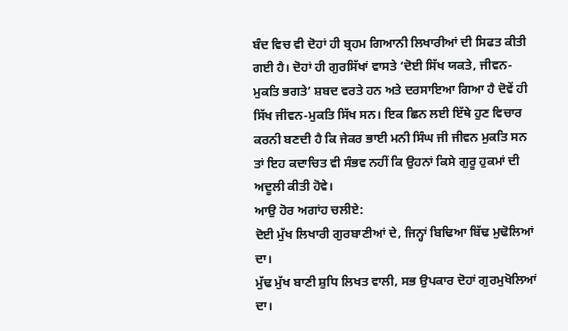ਬੰਦ ਵਿਚ ਵੀ ਦੋਹਾਂ ਹੀ ਬ੍ਰਹਮ ਗਿਆਨੀ ਲਿਖਾਰੀਆਂ ਦੀ ਸਿਫਤ ਕੀਤੀ ਗਈ ਹੈ। ਦੋਹਾਂ ਹੀ ਗੁਰਸਿੱਖਾਂ ਵਾਸਤੇ ‘ਦੋਈ ਸਿੱਖ ਯਕਤੇ, ਜੀਵਨ-ਮੁਕਤਿ ਭਗਤੇ’ ਸ਼ਬਦ ਵਰਤੇ ਹਨ ਅਤੇ ਦਰਸਾਇਆ ਗਿਆ ਹੈ ਦੋਵੇਂ ਹੀ ਸਿੱਖ ਜੀਵਨ-ਮੁਕਤਿ ਸਿੱਖ ਸਨ। ਇਕ ਛਿਨ ਲਈ ਇੱਥੇ ਹੁਣ ਵਿਚਾਰ ਕਰਨੀ ਬਣਦੀ ਹੈ ਕਿ ਜੇਕਰ ਭਾਈ ਮਨੀ ਸਿੰਘ ਜੀ ਜੀਵਨ ਮੁਕਤਿ ਸਨ ਤਾਂ ਇਹ ਕਦਾਚਿਤ ਵੀ ਸੰਭਵ ਨਹੀਂ ਕਿ ਉਹਨਾਂ ਕਿਸੇ ਗੁਰੂ ਹੁਕਮਾਂ ਦੀ ਅਦੂਲੀ ਕੀਤੀ ਹੋਵੇ।
ਆਉ ਹੋਰ ਅਗਾਂਹ ਚਲੀਏ:
ਦੋਈ ਮੁੱਖ ਲਿਖਾਰੀ ਗੁਰਬਾਣੀਆਂ ਦੇ, ਜਿਨ੍ਹਾਂ ਬਿਢਿਆ ਬਿੱਢ ਮੁਢੋਲਿਆਂ ਦਾ।
ਮੁੱਢ ਮੁੱਖ ਬਾਣੀ ਸ਼ੁਧਿ ਲਿਖਤ ਵਾਲੀ, ਸਭ ਉਪਕਾਰ ਦੋਹਾਂ ਗੁਰਮੁਖੋਲਿਆਂ ਦਾ।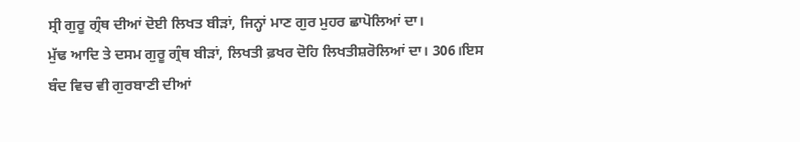ਸ੍ਰੀ ਗੁਰੂ ਗ੍ਰੰਥ ਦੀਆਂ ਦੋਈ ਲਿਖਤ ਬੀੜਾਂ, ਜਿਨ੍ਹਾਂ ਮਾਣ ਗੁਰ ਮੁਹਰ ਛਾਪੋਲਿਆਂ ਦਾ।
ਮੁੱਢ ਆਦਿ ਤੇ ਦਸਮ ਗੁਰੂ ਗ੍ਰੰਥ ਬੀੜਾਂ, ਲਿਖਤੀ ਫ਼ਖਰ ਦੋਹਿ ਲਿਖਤੀਸ਼ਰੋਲਿਆਂ ਦਾ। 306।ਇਸ ਬੰਦ ਵਿਚ ਵੀ ਗੁਰਬਾਣੀ ਦੀਆਂ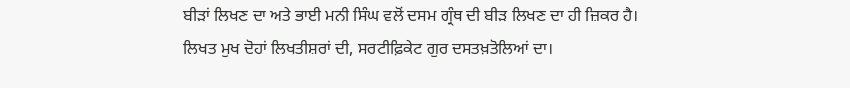ਬੀੜਾਂ ਲਿਖਣ ਦਾ ਅਤੇ ਭਾਈ ਮਨੀ ਸਿੰਘ ਵਲੋਂ ਦਸਮ ਗ੍ਰੰਥ ਦੀ ਬੀੜ ਲਿਖਣ ਦਾ ਹੀ ਜ਼ਿਕਰ ਹੈ।
ਲਿਖਤ ਮੁਖ ਦੋਹਾਂ ਲਿਖਤੀਸ਼ਰਾਂ ਦੀ, ਸਰਟੀਫ਼ਿਕੇਟ ਗੁਰ ਦਸਤਖ਼ਤੋਲਿਆਂ ਦਾ।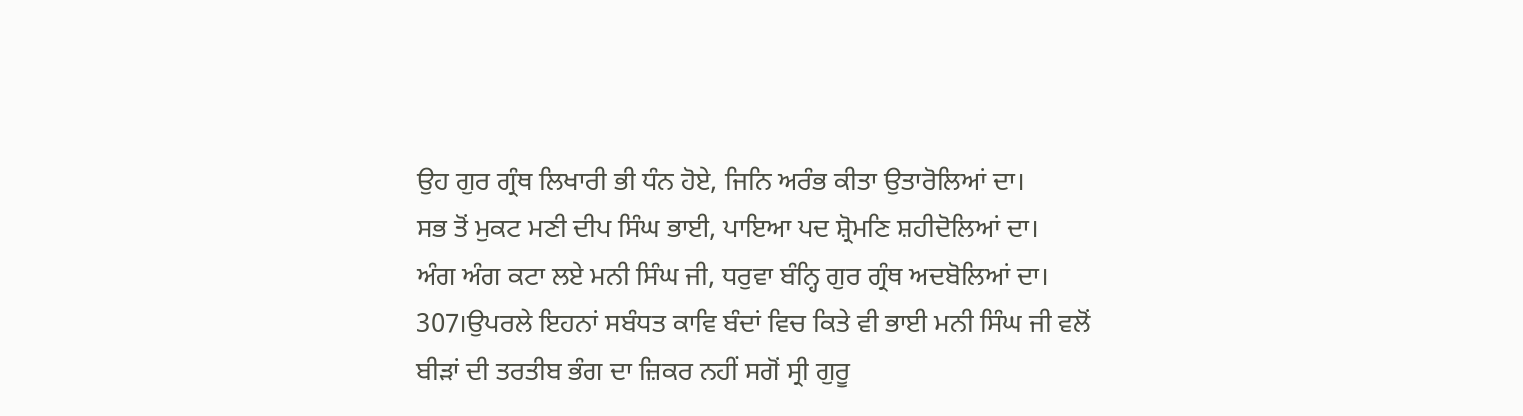ਉਹ ਗੁਰ ਗ੍ਰੰਥ ਲਿਖਾਰੀ ਭੀ ਧੰਨ ਹੋਏ, ਜਿਨਿ ਅਰੰਭ ਕੀਤਾ ਉਤਾਰੋਲਿਆਂ ਦਾ।
ਸਭ ਤੋਂ ਮੁਕਟ ਮਣੀ ਦੀਪ ਸਿੰਘ ਭਾਈ, ਪਾਇਆ ਪਦ ਸ਼੍ਰੋਮਣਿ ਸ਼ਹੀਦੋਲਿਆਂ ਦਾ।
ਅੰਗ ਅੰਗ ਕਟਾ ਲਏ ਮਨੀ ਸਿੰਘ ਜੀ, ਧਰੁਵਾ ਬੰਨ੍ਹਿ ਗੁਰ ਗ੍ਰੰਥ ਅਦਬੋਲਿਆਂ ਦਾ। 307।ਉਪਰਲੇ ਇਹਨਾਂ ਸਬੰਧਤ ਕਾਵਿ ਬੰਦਾਂ ਵਿਚ ਕਿਤੇ ਵੀ ਭਾਈ ਮਨੀ ਸਿੰਘ ਜੀ ਵਲੋਂ ਬੀੜਾਂ ਦੀ ਤਰਤੀਬ ਭੰਗ ਦਾ ਜ਼ਿਕਰ ਨਹੀਂ ਸਗੋਂ ਸ੍ਰੀ ਗੁਰੂ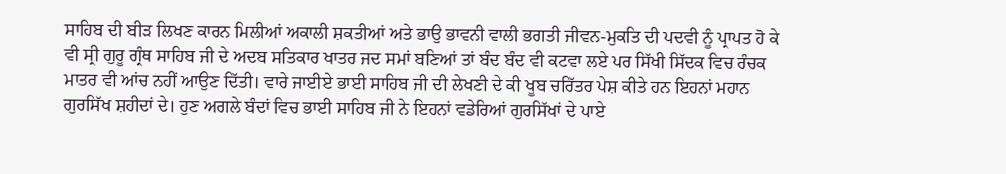ਸਾਹਿਬ ਦੀ ਬੀੜ ਲਿਖਣ ਕਾਰਨ ਮਿਲੀਆਂ ਅਕਾਲੀ ਸ਼ਕਤੀਆਂ ਅਤੇ ਭਾਉ ਭਾਵਨੀ ਵਾਲੀ ਭਗਤੀ ਜੀਵਨ-ਮੁਕਤਿ ਦੀ ਪਦਵੀ ਨੂੰ ਪ੍ਰਾਪਤ ਹੋ ਕੇ ਵੀ ਸ੍ਰੀ ਗੁਰੂ ਗ੍ਰੰਥ ਸਾਹਿਬ ਜੀ ਦੇ ਅਦਬ ਸਤਿਕਾਰ ਖਾਤਰ ਜਦ ਸਮਾਂ ਬਣਿਆਂ ਤਾਂ ਬੰਦ ਬੰਦ ਵੀ ਕਟਵਾ ਲਏ ਪਰ ਸਿੱਖੀ ਸਿੱਦਕ ਵਿਚ ਰੰਚਕ ਮਾਤਰ ਵੀ ਆਂਚ ਨਹੀਂ ਆਉਣ ਦਿੱਤੀ। ਵਾਰੇ ਜਾਈਏ ਭਾਈ ਸਾਹਿਬ ਜੀ ਦੀ ਲੇਖਣੀ ਦੇ ਕੀ ਖੂਬ ਚਰਿੱਤਰ ਪੇਸ਼ ਕੀਤੇ ਹਨ ਇਹਨਾਂ ਮਹਾਨ ਗੁਰਸਿੱਖ ਸ਼ਹੀਦਾਂ ਦੇ। ਹੁਣ ਅਗਲੇ ਬੰਦਾਂ ਵਿਚ ਭਾਈ ਸਾਹਿਬ ਜੀ ਨੇ ਇਹਨਾਂ ਵਡੇਰਿਆਂ ਗੁਰਸਿੱਖਾਂ ਦੇ ਪਾਏ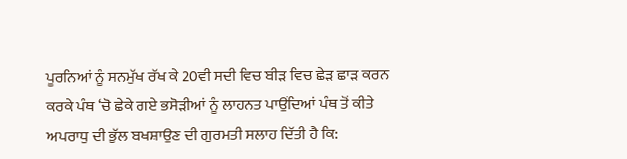ਪੂਰਨਿਆਂ ਨੂੰ ਸਨਮੁੱਖ ਰੱਖ ਕੇ 20ਵੀ ਸਦੀ ਵਿਚ ਬੀੜ ਵਿਚ ਛੇੜ ਛਾੜ ਕਰਨ ਕਰਕੇ ਪੰਥ ‘ਚੋ ਛੇਕੇ ਗਏ ਭਸੋੜੀਆਂ ਨੂੰ ਲਾਹਨਤ ਪਾਉਂਦਿਆਂ ਪੰਥ ਤੋਂ ਕੀਤੇ ਅਪਰਾਧੁ ਦੀ ਭੁੱਲ ਬਖਸ਼ਾਉਣ ਦੀ ਗੁਰਮਤੀ ਸਲਾਹ ਦਿੱਤੀ ਹੈ ਕਿ: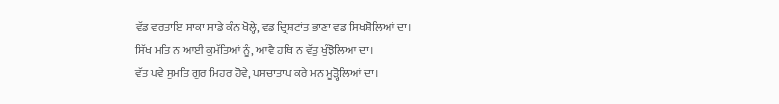ਵੱਡ ਵਰਤਾਇ ਸਾਕਾ ਸਾਡੇ ਕੰਨ ਖੋਲ੍ਹੇ, ਵਡ ਦ੍ਰਿਸ਼ਟਾਂਤ ਭਾਣਾ ਵਡ ਸਿਖਸ਼ੋਲਿਆਂ ਦਾ।
ਸਿੱਖ ਮਤਿ ਨ ਆਈ ਕੁਮੱਤਿਆਂ ਨੂੰ, ਆਵੈ ਹਥਿ ਨ ਵੱਤੁ ਖੁੰਝੋਲਿਆ ਦਾ।
ਵੱਤ ਪਵੇ ਸੁਮਤਿ ਗੁਰ ਮਿਹਰ ਹੋਵੇ, ਪਸਚਾਤਾਪ ਕਰੇ ਮਨ ਮੂੜ੍ਹੋਲਿਆਂ ਦਾ।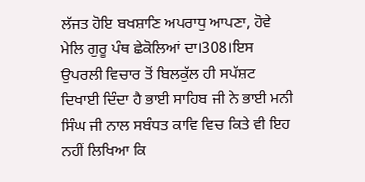ਲੱਜਤ ਹੋਇ ਬਖਸ਼ਾਣਿ ਅਪਰਾਧੁ ਆਪਣਾ, ਹੋਵੇ ਮੇਲਿ ਗੁਰੂ ਪੰਥ ਛੇਕੋਲਿਆਂ ਦਾ।308।ਇਸ ਉਪਰਲੀ ਵਿਚਾਰ ਤੋਂ ਬਿਲਕੁੱਲ ਹੀ ਸਪੱਸ਼ਟ ਦਿਖਾਈ ਦਿੰਦਾ ਹੈ ਭਾਈ ਸਾਹਿਬ ਜੀ ਨੇ ਭਾਈ ਮਨੀ ਸਿੰਘ ਜੀ ਨਾਲ ਸਬੰਧਤ ਕਾਵਿ ਵਿਚ ਕਿਤੇ ਵੀ ਇਹ ਨਹੀਂ ਲਿਖਿਆ ਕਿ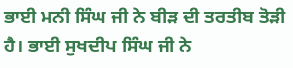ਭਾਈ ਮਨੀ ਸਿੰਘ ਜੀ ਨੇ ਬੀੜ ਦੀ ਤਰਤੀਬ ਤੋੜੀ ਹੈ। ਭਾਈ ਸੁਖਦੀਪ ਸਿੰਘ ਜੀ ਨੇ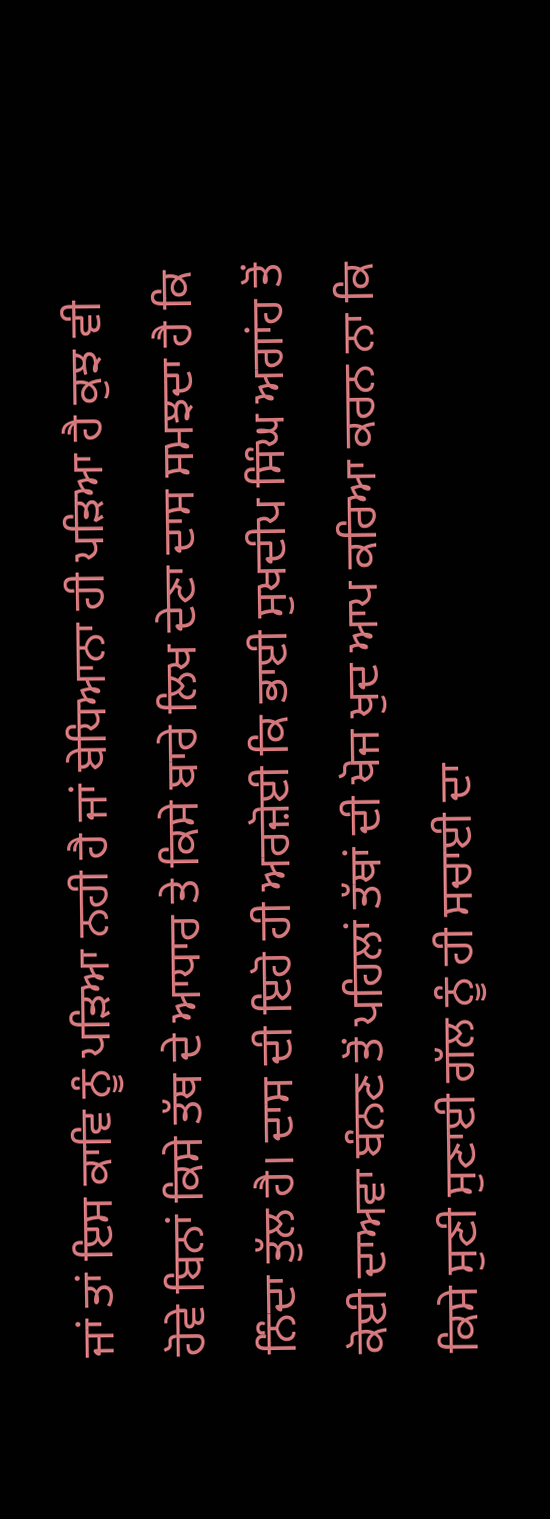ਜਾਂ ਤਾਂ ਇਸ ਕਾਵਿ ਨੂੰ ਪੜਿਆ ਨਹੀ ਹੈ ਜਾਂ ਬੇਧਿਆਨਾ ਹੀ ਪੜਿਆ ਹੈ ਕੁਝ ਵੀ ਹੋਵੇ ਬਿਨਾਂ ਕਿਸੇ ਤੱਥ ਦੇ ਆਧਾਰ ਤੇ ਕਿਸੇ ਬਾਰੇ ਲਿਖ ਦੇਣਾ ਦਾਸ ਸਮਝਦਾ ਹੈ ਕਿ ਨਿੰਦਾ ਤੁੱਲ ਹੈ। ਦਾਸ ਦੀ ਇਹੋ ਹੀ ਅਰਜ਼ੋਈ ਕਿ ਭਾਈ ਸੁਖਦੀਪ ਸਿੰਘ ਅਗਾਂਹ ਤੋਂ ਕੋਈ ਦਾਅਵਾ ਬੰਨਣ ਤੋਂ ਪਹਿਲਾਂ ਤੱਥਾਂ ਦੀ ਖੋਜ ਖੁਦ ਆਪ ਕਰਿਆ ਕਰਨ ਨਾ ਕਿ ਕਿਸੇ ਸੁਣੀ ਸੁਣਾਈ ਗੱਲ ਨੂੰ ਹੀ ਸਚਾਈ ਦਾ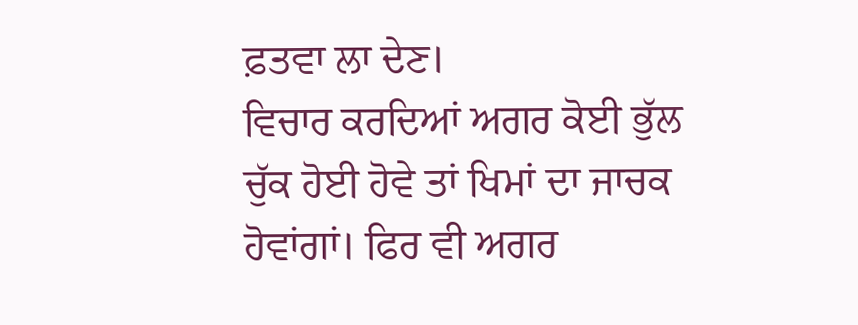ਫ਼ਤਵਾ ਲਾ ਦੇਣ।
ਵਿਚਾਰ ਕਰਦਿਆਂ ਅਗਰ ਕੋਈ ਭੁੱਲ ਚੁੱਕ ਹੋਈ ਹੋਵੇ ਤਾਂ ਖਿਮਾਂ ਦਾ ਜਾਚਕ ਹੋਵਾਂਗਾਂ। ਫਿਰ ਵੀ ਅਗਰ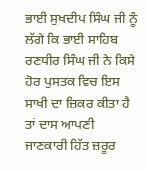ਭਾਈ ਸੁਖਦੀਪ ਸਿੰਘ ਜੀ ਨੂੰ ਲੱਗੇ ਕਿ ਭਾਈ ਸਾਹਿਬ ਰਣਧੀਰ ਸਿੰਘ ਜੀ ਨੇ ਕਿਸੇ ਹੋਰ ਪੁਸਤਕ ਵਿਚ ਇਸ ਸਾਖੀ ਦਾ ਜ਼ਿਕਰ ਕੀਤਾ ਹੈ ਤਾਂ ਦਾਸ ਆਪਣੀ ਜਾਣਕਾਰੀ ਹਿੱਤ ਜ਼ਰੂਰ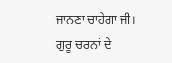ਜਾਨਣਾ ਚਾਹੇਗਾ ਜੀ।
ਗੁਰੂ ਚਰਨਾਂ ਦੇ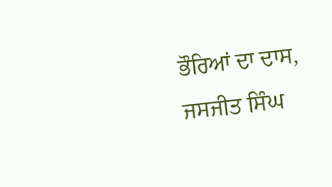ਭੌਰਿਆਂ ਦਾ ਦਾਸ,
ਜਸਜੀਤ ਸਿੰਘ